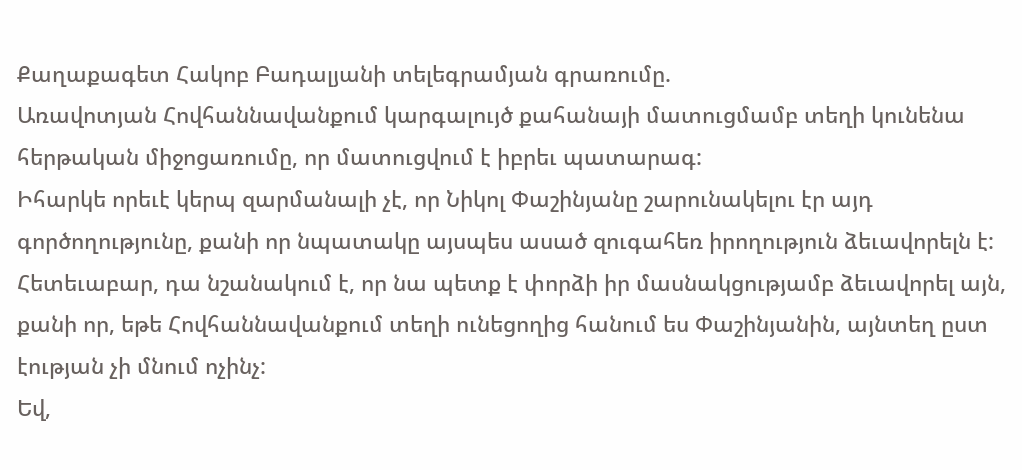Քաղաքագետ Հակոբ Բադալյանի տելեգրամյան գրառումը.
Առավոտյան Հովհաննավանքում կարգալույծ քահանայի մատուցմամբ տեղի կունենա հերթական միջոցառումը, որ մատուցվում է իբրեւ պատարագ:
Իհարկե որեւէ կերպ զարմանալի չէ, որ Նիկոլ Փաշինյանը շարունակելու էր այդ գործողությունը, քանի որ նպատակը այսպես ասած զուգահեռ իրողություն ձեւավորելն է: Հետեւաբար, դա նշանակում է, որ նա պետք է փորձի իր մասնակցությամբ ձեւավորել այն, քանի որ, եթե Հովհաննավանքում տեղի ունեցողից հանում ես Փաշինյանին, այնտեղ ըստ էության չի մնում ոչինչ:
Եվ,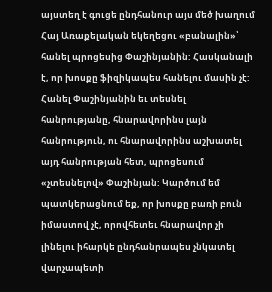այստեղ է գուցե ընդհանուր այս մեծ խաղում Հայ Առաքելական եկեղեցու «բանալին»՝ հանել պրոցեսից Փաշինյանին: Հասկանալի է, որ խոսքը ֆիզիկապես հանելու մասին չէ: Հանել Փաշինյանին եւ տեսնել հանրությանը, հնարավորինս լայն հանրություն, ու հնարավորինս աշխատել այդ հանրության հետ, պրոցեսում «չտեսնելով» Փաշինյան: Կարծում եմ պատկերացնում եք, որ խոսքը բառի բուն իմաստով չէ, որովհետեւ հնարավոր չի լինելու իհարկե ընդհանրապես չնկատել վարչապետի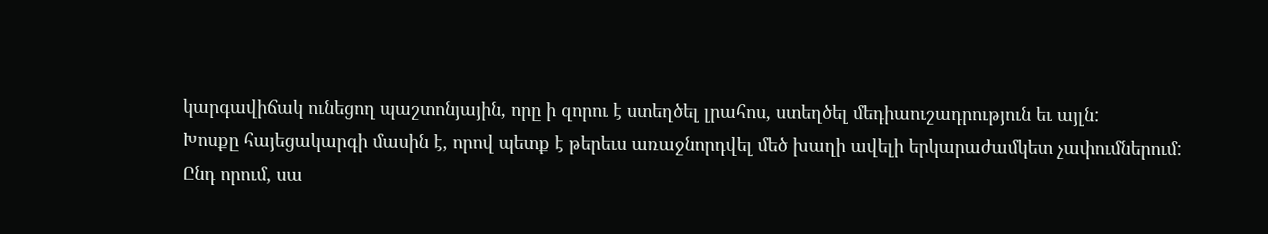կարգավիճակ ունեցող պաշտոնյային, որը ի զորու է ստեղծել լրահոս, ստեղծել մեդիաուշադրություն եւ այլն:
Խոսքը հայեցակարգի մասին է, որով պետք է թերեւս առաջնորդվել մեծ խաղի ավելի երկարաժամկետ չափումներում:
Ընդ որում, սա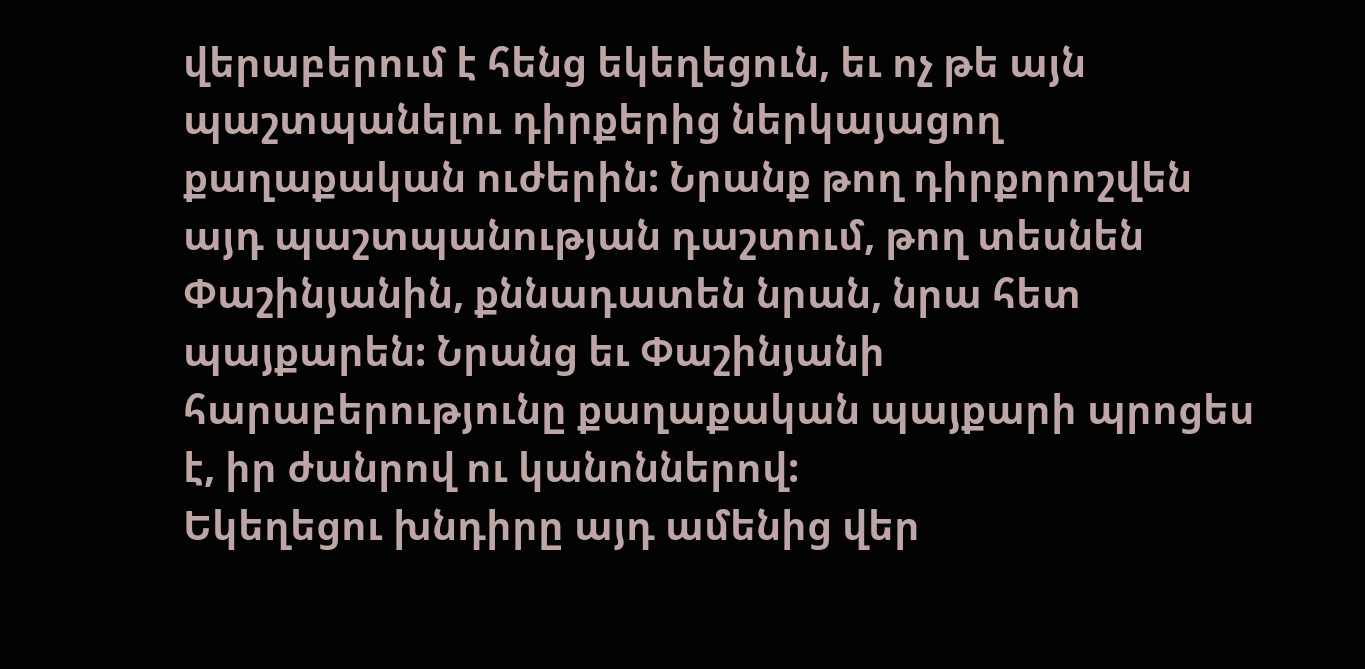վերաբերում է հենց եկեղեցուն, եւ ոչ թե այն պաշտպանելու դիրքերից ներկայացող քաղաքական ուժերին: Նրանք թող դիրքորոշվեն այդ պաշտպանության դաշտում, թող տեսնեն Փաշինյանին, քննադատեն նրան, նրա հետ պայքարեն: Նրանց եւ Փաշինյանի հարաբերությունը քաղաքական պայքարի պրոցես է, իր ժանրով ու կանոններով:
Եկեղեցու խնդիրը այդ ամենից վեր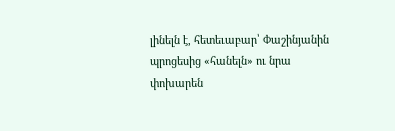լինելն է, հետեւաբար՝ Փաշինյանին պրոցեսից «հանելն» ու նրա փոխարեն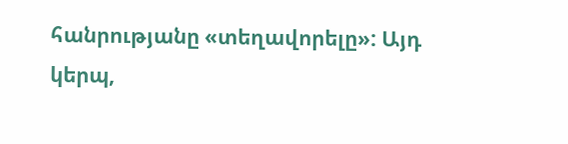հանրությանը «տեղավորելը»: Այդ կերպ,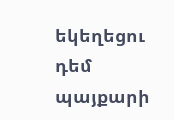եկեղեցու դեմ պայքարի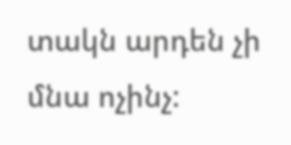տակն արդեն չի մնա ոչինչ: